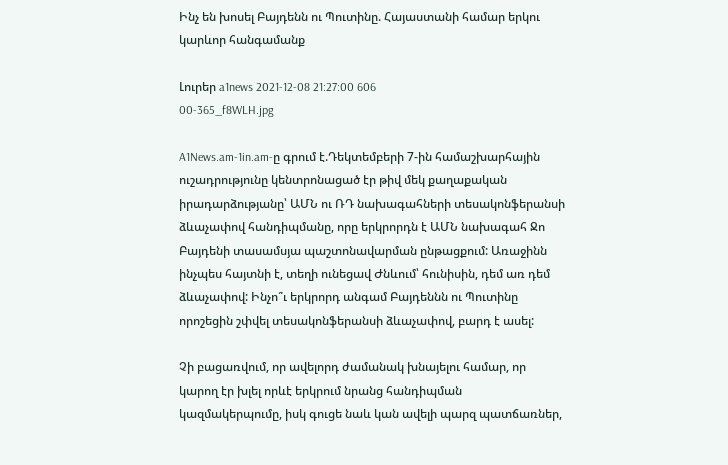Ինչ են խոսել Բայդենն ու Պուտինը. Հայաստանի համար երկու կարևոր հանգամանք

Լուրեր a1news 2021-12-08 21:27:00 606
00-365_f8WLH.jpg

A1News.am-1in.am-ը գրում է.Դեկտեմբերի 7-ին համաշխարհային ուշադրությունը կենտրոնացած էր թիվ մեկ քաղաքական իրադարձությանը՝ ԱՄՆ ու ՌԴ նախագահների տեսակոնֆերանսի ձևաչափով հանդիպմանը, որը երկրորդն է ԱՄՆ նախագահ Ջո Բայդենի տասամսյա պաշտոնավարման ընթացքում: Առաջինն ինչպես հայտնի է, տեղի ունեցավ Ժնևում՝ հունիսին, դեմ առ դեմ ձևաչափով: Ինչո՞ւ երկրորդ անգամ Բայդեննն ու Պուտինը որոշեցին շփվել տեսակոնֆերանսի ձևաչափով, բարդ է ասել:

Չի բացառվում, որ ավելորդ ժամանակ խնայելու համար, որ կարող էր խլել որևէ երկրում նրանց հանդիպման կազմակերպումը, իսկ գուցե նաև կան ավելի պարզ պատճառներ,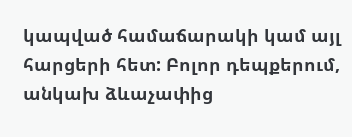կապված համաճարակի կամ այլ հարցերի հետ: Բոլոր դեպքերում, անկախ ձևաչափից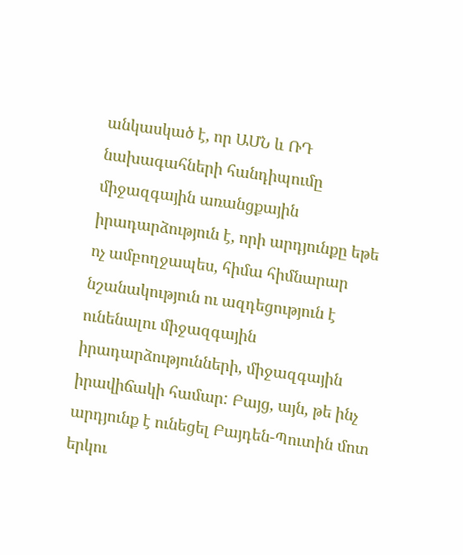անկասկած է, որ ԱՄՆ և ՌԴ նախագահների հանդիպումը միջազգային առանցքային իրադարձություն է, որի արդյունքը եթե ոչ ամբողջապես, հիմա հիմնարար նշանակություն ու ազդեցություն է ունենալու միջազգային իրադարձությունների, միջազգային իրավիճակի համար: Բայց, այն, թե ինչ արդյունք է ունեցել Բայդեն-Պուտին մոտ երկու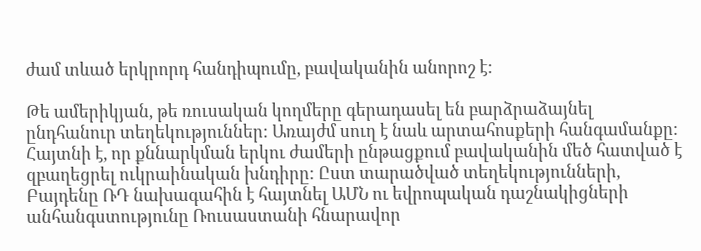ժամ տևած երկրորդ հանդիպումը, բավականին անորոշ է:

Թե ամերիկյան, թե ռուսական կողմերը գերադասել են բարձրաձայնել ընդհանուր տեղեկություններ: Առայժմ սուղ է նաև արտահոսքերի հանգամանքը: Հայտնի է, որ քննարկման երկու ժամերի ընթացքում բավականին մեծ հատված է զբաղեցրել ուկրաինական խնդիրը: Ըստ տարածված տեղեկությունների, Բայդենը ՌԴ նախագահին է հայտնել ԱՄՆ ու եվրոպական դաշնակիցների անհանգստությունը Ռուսաստանի հնարավոր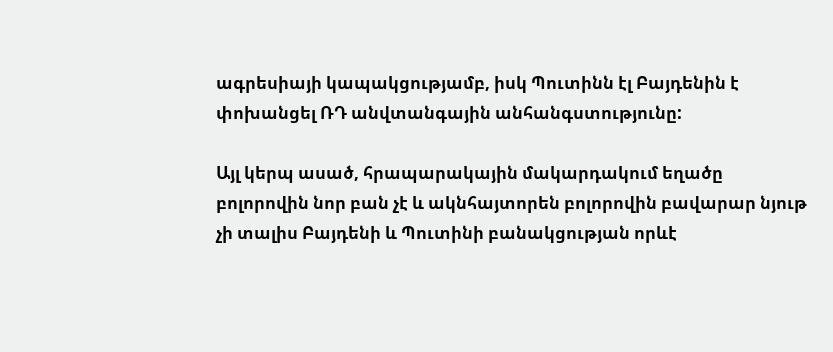ագրեսիայի կապակցությամբ, իսկ Պուտինն էլ Բայդենին է փոխանցել ՌԴ անվտանգային անհանգստությունը:

Այլ կերպ ասած, հրապարակային մակարդակում եղածը բոլորովին նոր բան չէ և ակնհայտորեն բոլորովին բավարար նյութ չի տալիս Բայդենի և Պուտինի բանակցության որևէ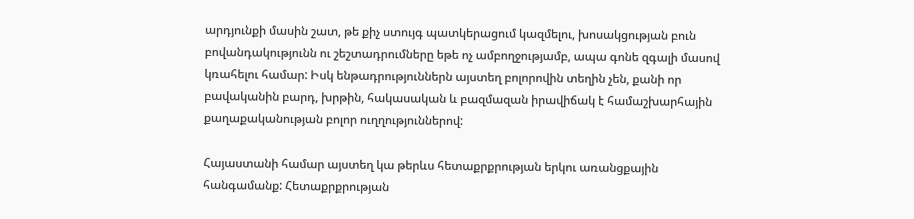արդյունքի մասին շատ, թե քիչ ստույգ պատկերացում կազմելու, խոսակցության բուն բովանդակությունն ու շեշտադրումները եթե ոչ ամբողջությամբ, ապա գոնե զգալի մասով կռահելու համար: Իսկ ենթադրություններն այստեղ բոլորովին տեղին չեն, քանի որ բավականին բարդ, խրթին, հակասական և բազմազան իրավիճակ է համաշխարհային քաղաքականության բոլոր ուղղություններով:

Հայաստանի համար այստեղ կա թերևս հետաքրքրության երկու առանցքային հանգամանք: Հետաքրքրության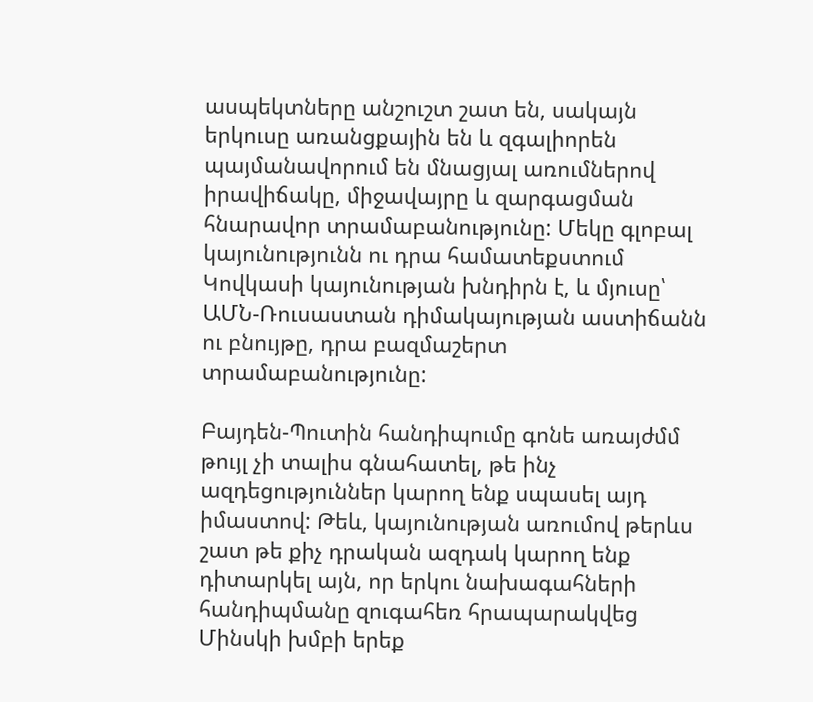ասպեկտները անշուշտ շատ են, սակայն երկուսը առանցքային են և զգալիորեն պայմանավորում են մնացյալ առումներով իրավիճակը, միջավայրը և զարգացման հնարավոր տրամաբանությունը: Մեկը գլոբալ կայունությունն ու դրա համատեքստում Կովկասի կայունության խնդիրն է, և մյուսը՝ ԱՄՆ-Ռուսաստան դիմակայության աստիճանն ու բնույթը, դրա բազմաշերտ տրամաբանությունը:

Բայդեն-Պուտին հանդիպումը գոնե առայժմմ թույլ չի տալիս գնահատել, թե ինչ ազդեցություններ կարող ենք սպասել այդ իմաստով: Թեև, կայունության առումով թերևս շատ թե քիչ դրական ազդակ կարող ենք դիտարկել այն, որ երկու նախագահների հանդիպմանը զուգահեռ հրապարակվեց Մինսկի խմբի երեք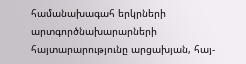համանախագահ երկրների արտգործնախարարների հայտարարությունը արցախյան, հայ-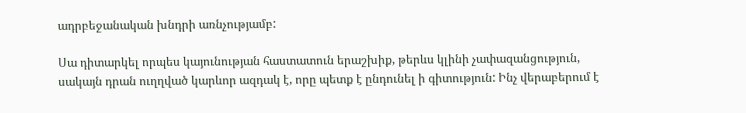ադրբեջանական խնդրի առնչությամբ:

Սա դիտարկել որպես կայունության հաստատուն երաշխիք, թերևս կլինի չափազանցություն, սակայն դրան ուղղված կարևոր ազդակ է, որը պետք է ընդունել ի գիտություն: Ինչ վերաբերում է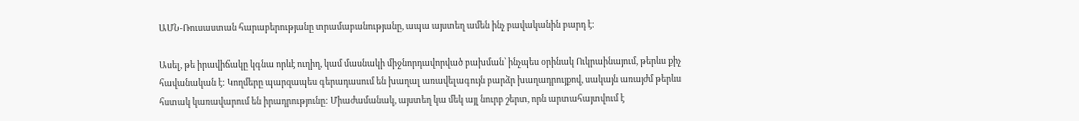ԱՄՆ-Ռուսաստան հարաբերությանը տրամաբանությանը, ապա այստեղ ամեն ինչ բավականին բարդ է:

Ասել, թե իրավիճակը կգնա որևէ ուղիղ, կամ մասնակի միջնորդավորված բախման՝ ինչպես օրինակ Ուկրաինայում, թերևս քիչ հավանական է: Կողմերը պարզապես գերադասում են խաղալ առավելագույն բարձր խաղադրույքով, սակայն առայժմ թերևս հստակ կառավարում են իրադրությունը: Միաժամանակ, այստեղ կա մեկ այլ նուրբ շերտ, որն արտահայտվում է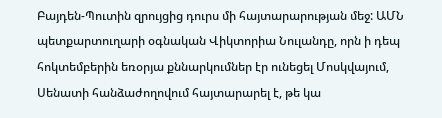Բայդեն-Պուտին զրույցից դուրս մի հայտարարության մեջ: ԱՄՆ պետքարտուղարի օգնական Վիկտորիա Նուլանդը, որն ի դեպ հոկտեմբերին եռօրյա քննարկումներ էր ունեցել Մոսկվայում, Սենատի հանձաժողովում հայտարարել է, թե կա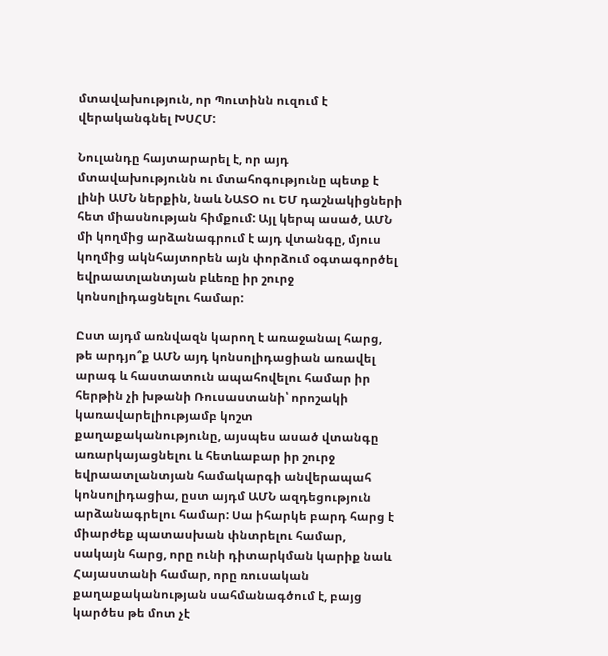մտավախություն, որ Պուտինն ուզում է վերականգնել ԽՍՀՄ:

Նուլանդը հայտարարել է, որ այդ մտավախությունն ու մտահոգությունը պետք է լինի ԱՄՆ ներքին, նաև ՆԱՏՕ ու ԵՄ դաշնակիցների հետ միասնության հիմքում: Այլ կերպ ասած, ԱՄՆ մի կողմից արձանագրում է այդ վտանգը, մյուս կողմից ակնհայտորեն այն փորձում օգտագործել եվրաատլանտյան բևեռը իր շուրջ կոնսոլիդացնելու համար:

Ըստ այդմ առնվազն կարող է առաջանալ հարց, թե արդյո՞ք ԱՄՆ այդ կոնսոլիդացիան առավել արագ և հաստատուն ապահովելու համար իր հերթին չի խթանի Ռուսաստանի՝ որոշակի կառավարելիությամբ կոշտ քաղաքականությունը, այսպես ասած վտանգը առարկայացնելու և հետևաբար իր շուրջ եվրաատլանտյան համակարգի անվերապահ կոնսոլիդացիա, ըստ այդմ ԱՄՆ ազդեցություն արձանագրելու համար: Սա իհարկե բարդ հարց է միարժեք պատասխան փնտրելու համար, սակայն հարց, որը ունի դիտարկման կարիք նաև Հայաստանի համար, որը ռուսական քաղաքականության սահմանագծում է, բայց կարծես թե մոտ չէ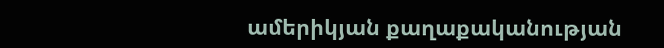ամերիկյան քաղաքականության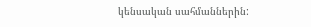կենսական սահմաններին: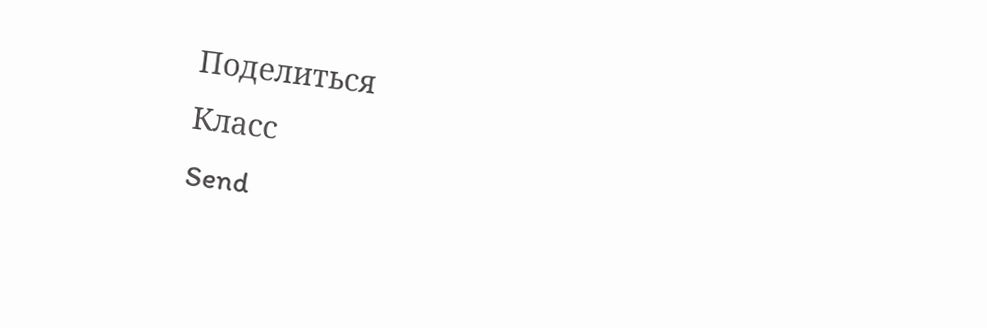Поделиться
Класс
Send